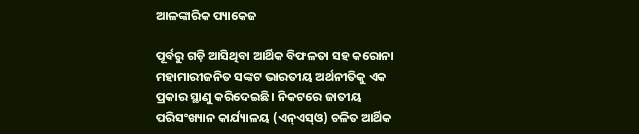ଆଳଙ୍କାରିକ ପ୍ୟାକେଜ

ପୂର୍ବରୁ ଗଡ଼ି ଆସିଥିବା ଆର୍ଥିକ ବିଫଳତା ସହ କରୋନା ମହାମାରୀଜନିତ ସଙ୍କଟ ଭାରତୀୟ ଅର୍ଥନୀତିକୁ ଏକ ପ୍ରକାର ସ୍ଥାଣୁ କରିଦେଇଛି। ନିକଟରେ ଜାତୀୟ ପରିସଂଖ୍ୟାନ କାର୍ଯ୍ୟାଳୟ (ଏନ୍‌ଏସ୍‌ଓ) ଚଳିତ ଆର୍ଥିକ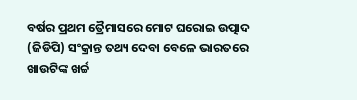ବର୍ଷର ପ୍ରଥମ ତ୍ରୈମାସରେ ମୋଟ ଘରୋଇ ଉତ୍ପାଦ (ଜିଡିପି) ସଂକ୍ରାନ୍ତ ତଥ୍ୟ ଦେବା ବେଳେ ଭାରତରେ ଖାଉଟିଙ୍କ ଖର୍ଚ୍ଚ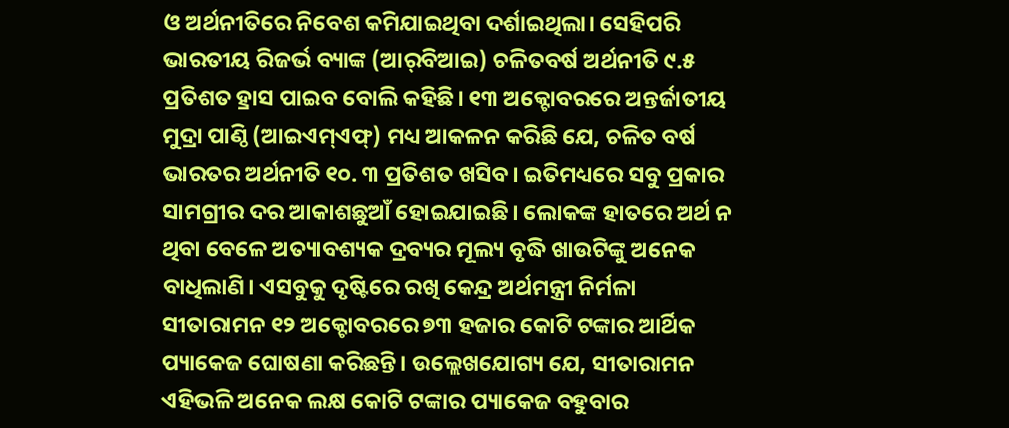ଓ ଅର୍ଥନୀତିରେ ନିବେଶ କମିଯାଇଥିବା ଦର୍ଶାଇଥିଲା। ସେହିପରି ଭାରତୀୟ ରିଜର୍ଭ ବ୍ୟାଙ୍କ (ଆର୍‌ବିଆଇ) ଚଳିତବର୍ଷ ଅର୍ଥନୀତି ୯.୫ ପ୍ରତିଶତ ହ୍ରାସ ପାଇବ ବୋଲି କହିଛି। ୧୩ ଅକ୍ଟୋବରରେ ଅନ୍ତର୍ଜାତୀୟ ମୁଦ୍ରା ପାଣ୍ଠି (ଆଇଏମ୍‌ଏଫ୍‌) ମଧ୍ୟ ଆକଳନ କରିଛି ଯେ, ଚଳିତ ବର୍ଷ ଭାରତର ଅର୍ଥନୀତି ୧୦. ୩ ପ୍ରତିଶତ ଖସିବ। ଇତିମଧ୍ୟରେ ସବୁ ପ୍ରକାର ସାମଗ୍ରୀର ଦର ଆକାଶଛୁଆଁ ହୋଇଯାଇଛି। ଲୋକଙ୍କ ହାତରେ ଅର୍ଥ ନ ଥିବା ବେଳେ ଅତ୍ୟାବଶ୍ୟକ ଦ୍ରବ୍ୟର ମୂଲ୍ୟ ବୃଦ୍ଧି ଖାଉଟିଙ୍କୁ ଅନେକ ବାଧିଲାଣି। ଏସବୁକୁ ଦୃଷ୍ଟିରେ ରଖି କେନ୍ଦ୍ର ଅର୍ଥମନ୍ତ୍ରୀ ନିର୍ମଳା ସୀତାରାମନ ୧୨ ଅକ୍ଟୋବରରେ ୭୩ ହଜାର କୋଟି ଟଙ୍କାର ଆର୍ଥିକ ପ୍ୟାକେଜ ଘୋଷଣା କରିଛନ୍ତି। ଉଲ୍ଲେଖଯୋଗ୍ୟ ଯେ, ସୀତାରାମନ ଏହିଭଳି ଅନେକ ଲକ୍ଷ କୋଟି ଟଙ୍କାର ପ୍ୟାକେଜ ବହୁବାର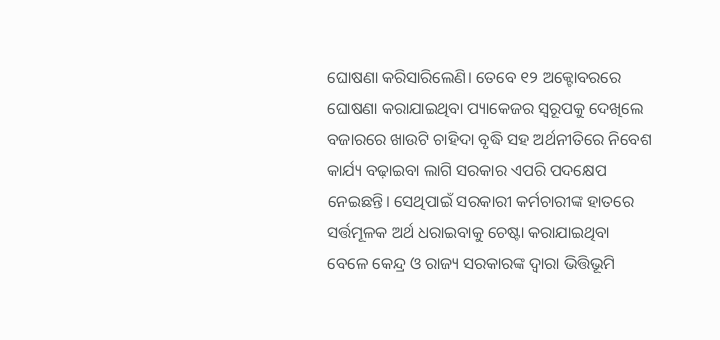ଘୋଷଣା କରିସାରିଲେଣି। ତେବେ ୧୨ ଅକ୍ଟୋବରରେ ଘୋଷଣା କରାଯାଇଥିବା ପ୍ୟାକେଜର ସ୍ବରୂପକୁ ଦେଖିଲେ ବଜାରରେ ଖାଉଟି ଚାହିଦା ବୃଦ୍ଧି ସହ ଅର୍ଥନୀତିରେ ନିବେଶ କାର୍ଯ୍ୟ ବଢ଼ାଇବା ଲାଗି ସରକାର ଏପରି ପଦକ୍ଷେପ ନେଇଛନ୍ତି। ସେଥିପାଇଁ ସରକାରୀ କର୍ମଚାରୀଙ୍କ ହାତରେ ସର୍ତ୍ତମୂଳକ ଅର୍ଥ ଧରାଇବାକୁ ଚେଷ୍ଟା କରାଯାଇଥିବା ବେଳେ କେନ୍ଦ୍ର ଓ ରାଜ୍ୟ ସରକାରଙ୍କ ଦ୍ୱାରା ଭିତ୍ତିଭୂମି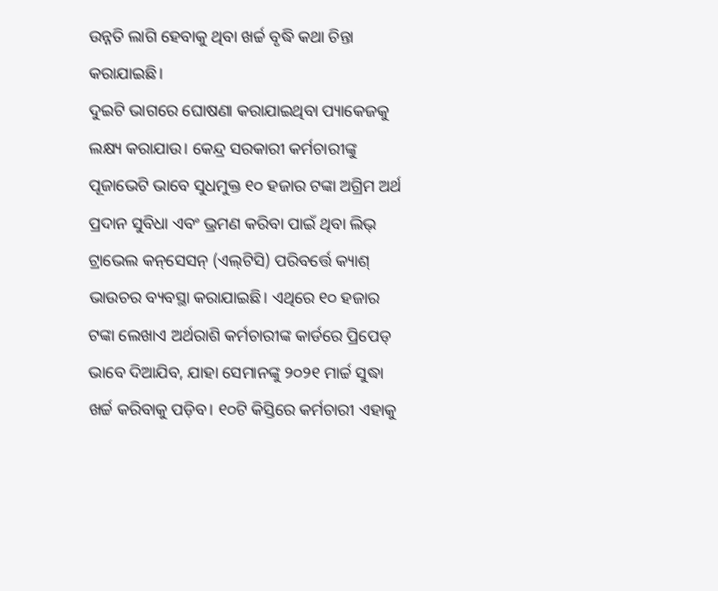ଉନ୍ନତି ଲାଗି ହେବାକୁ ଥିବା ଖର୍ଚ୍ଚ ବୃଦ୍ଧି କଥା ଚିନ୍ତା କରାଯାଇଛି।
ଦୁଇଟି ଭାଗରେ ଘୋଷଣା କରାଯାଇଥିବା ପ୍ୟାକେଜକୁ ଲକ୍ଷ୍ୟ କରାଯାଉ। କେନ୍ଦ୍ର ସରକାରୀ କର୍ମଚାରୀଙ୍କୁ ପୂଜାଭେଟି ଭାବେ ସୁଧମୁକ୍ତ ୧୦ ହଜାର ଟଙ୍କା ଅଗ୍ରିମ ଅର୍ଥ ପ୍ରଦାନ ସୁବିଧା ଏବଂ ଭ୍ରମଣ କରିବା ପାଇଁ ଥିବା ଲିଭ୍‌ ଟ୍ରାଭେଲ କନ୍‌ସେସନ୍‌ (ଏଲ୍‌ଟିସି) ପରିବର୍ତ୍ତେ କ୍ୟାଶ୍‌ ଭାଉଚର ବ୍ୟବସ୍ଥା କରାଯାଇଛି। ଏଥିରେ ୧୦ ହଜାର ଟଙ୍କା ଲେଖାଏ ଅର୍ଥରାଶି କର୍ମଚାରୀଙ୍କ କାର୍ଡରେ ପ୍ରିପେଡ୍‌ ଭାବେ ଦିଆଯିବ, ଯାହା ସେମାନଙ୍କୁ ୨୦୨୧ ମାର୍ଚ୍ଚ ସୁଦ୍ଧା ଖର୍ଚ୍ଚ କରିବାକୁ ପଡ଼ିବ। ୧୦ଟି କିସ୍ତିରେ କର୍ମଚାରୀ ଏହାକୁ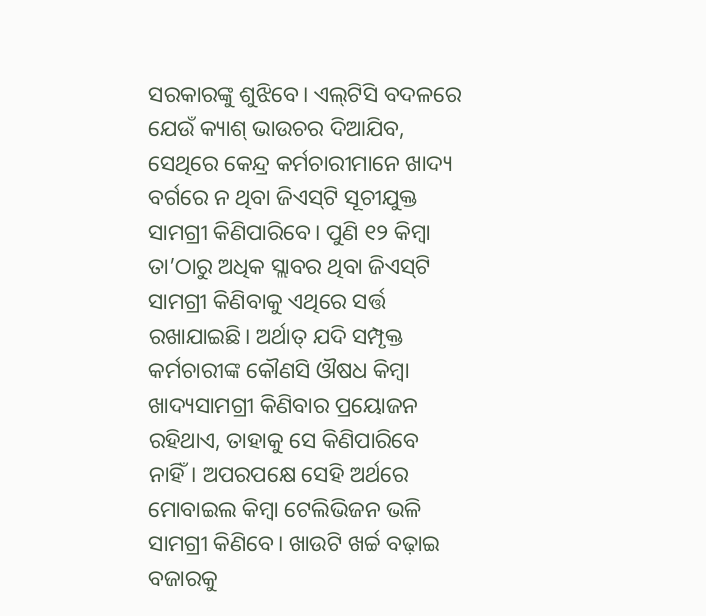ସରକାରଙ୍କୁ ଶୁଝିବେ। ଏଲ୍‌ଟିସି ବଦଳରେ ଯେଉଁ କ୍ୟାଶ୍‌ ଭାଉଚର ଦିଆଯିବ, ସେଥିରେ କେନ୍ଦ୍ର କର୍ମଚାରୀମାନେ ଖାଦ୍ୟ ବର୍ଗରେ ନ ଥିବା ଜିଏସ୍‌ଟି ସୂଚୀଯୁକ୍ତ ସାମଗ୍ରୀ କିଣିପାରିବେ। ପୁଣି ୧୨ କିମ୍ବା ତା’ଠାରୁ ଅଧିକ ସ୍ଲାବର ଥିବା ଜିଏସ୍‌ଟି ସାମଗ୍ରୀ କିଣିବାକୁ ଏଥିରେ ସର୍ତ୍ତ ରଖାଯାଇଛି। ଅର୍ଥାତ୍‌ ଯଦି ସମ୍ପୃକ୍ତ କର୍ମଚାରୀଙ୍କ କୌଣସି ଔଷଧ କିମ୍ବା ଖାଦ୍ୟସାମଗ୍ରୀ କିଣିବାର ପ୍ରୟୋଜନ ରହିଥାଏ, ତାହାକୁ ସେ କିଣିପାରିବେ ନାହିଁ। ଅପରପକ୍ଷେ ସେହି ଅର୍ଥରେ ମୋବାଇଲ କିମ୍ବା ଟେଲିଭିଜନ ଭଳି ସାମଗ୍ରୀ କିଣିବେ। ଖାଉଟି ଖର୍ଚ୍ଚ ବଢ଼ାଇ ବଜାରକୁ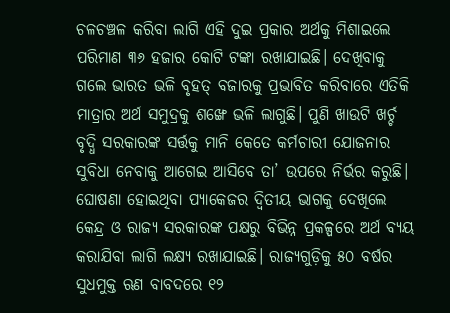ଚଳଚଞ୍ଚଳ କରିବା ଲାଗି ଏହି ଦୁଇ ପ୍ରକାର ଅର୍ଥକୁ ମିଶାଇଲେ ପରିମାଣ ୩୬ ହଜାର କୋଟି ଟଙ୍କା ରଖାଯାଇଛି। ଦେଖିବାକୁ ଗଲେ ଭାରତ ଭଳି ବୃହତ୍‌ ବଜାରକୁ ପ୍ରଭାବିତ କରିବାରେ ଏତିକି ମାତ୍ରାର ଅର୍ଥ ସମୁଦ୍ରକୁ ଶଙ୍ଖେ ଭଳି ଲାଗୁଛି। ପୁଣି ଖାଉଟି ଖର୍ଚ୍ଚ ବୃଦ୍ଧି ସରକାରଙ୍କ ସର୍ତ୍ତକୁ ମାନି କେତେ କର୍ମଚାରୀ ଯୋଜନାର ସୁବିଧା ନେବାକୁ ଆଗେଇ ଆସିବେ ତା’ ଉପରେ ନିର୍ଭର କରୁଛି। ଘୋଷଣା ହୋଇଥିବା ପ୍ୟାକେଜର ଦ୍ୱିତୀୟ ଭାଗକୁ ଦେଖିଲେ କେନ୍ଦ୍ର ଓ ରାଜ୍ୟ ସରକାରଙ୍କ ପକ୍ଷରୁ ବିଭିନ୍ନ ପ୍ରକଳ୍ପରେ ଅର୍ଥ ବ୍ୟୟ କରାଯିବା ଲାଗି ଲକ୍ଷ୍ୟ ରଖାଯାଇଛି। ରାଜ୍ୟଗୁଡ଼ିକୁ ୫୦ ବର୍ଷର ସୁଧମୁକ୍ତ ଋଣ ବାବଦରେ ୧୨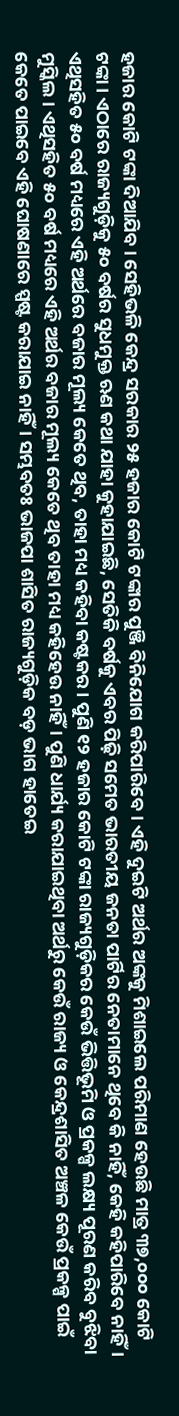ହଜାର କୋଟି ଟଙ୍କା ଦିଆଯିବ। ସେହିଭଳି କେନ୍ଦ୍ର ସରକାର ୨୫ ହଜାର କୋଟି ଟଙ୍କାର ପୁଞ୍ଜି ବିନିଯୋଗ କରିପାରିବେ। ଏହି ଦୁଇଟି ଅର୍ଥର ଅଙ୍କକୁ ମିଶାଇଲେ ପରିମାଣ ହେଉଛି ମାତ୍ର ୩୭,୦୦୦ କୋଟି ଟଙ୍କା। ଏଠାରେ ରାଜ୍ୟଗୁଡ଼ିକୁ ୫୦ ବର୍ଷର ସୁଧମୁକ୍ତ ଋଣ କଥା ଯାହା କୁହାଯାଇଛି, ସେତିକି ବର୍ଷକୁ ଏବର ପିଢ଼ି ସମେତ ଭାରତୀୟ ଜନତା ପାର୍ଟିର ନେତାମାନେ ଥିବେ କି ନାହିଁ, କେହି କହିପାରିବେ ନାହିଁ। ଏଥିସହିତ ୫୦ ବର୍ଷ ମଧ୍ୟରେ ଏହି ଅର୍ଥରେ ବଜାର ମୂଲ୍ୟ କେତେ ଥିବ, ତାହା ମଧ୍ୟ କହିବା କଷ୍ଟକର। ପୁଣି ୧୨ ହଜାର କୋଟି ଟଙ୍କା ରାଜ୍ୟଗୁଡ଼ିକର କେଉଁ ଭିତ୍ତିଭୂମି ଓ ପ୍ରକଳ୍ପ ଲକ୍ଷ୍ୟ ପୂରଣ କରିବ ବୁଝିବା ମୁସ୍କିଲ। ଏଥିସହିତ ୫୦ ବର୍ଷ ମଧ୍ୟରେ ଏହି ଅର୍ଥର ବଜାର ମୂଲ୍ୟ କେତେ ଥିବ ତାହା ମଧ୍ୟ କହିହେଉ ନାହିଁ। ପୁଣି ଧାର୍ଯ୍ୟ କରାଯାଇଥିବା ଅର୍ଥରୁ କେଉଁ ରାଜ୍ୟ ଓ କେନ୍ଦ୍ରଶାସିତ ଅଞ୍ଚଳ କେଉଁ ପ୍ରକଳ୍ପ ପାଇଁ କେତେ ପାଇବେ ଏହି ଘୋଷଣାରେ ସ୍ପଷ୍ଟ କରାଯାଇ ନାହିଁ। ସମ୍ଭବତଃ ଭାଜପା ଶାସିତ ରାଜ୍ୟଗୁଡ଼ିକ ବଡ଼ ଭାଗ ହାତେଇ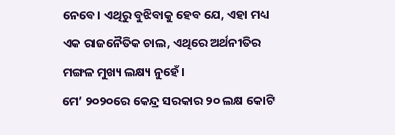ନେବେ। ଏଥିରୁ ବୁଝିବାକୁ ହେବ ଯେ, ଏହା ମଧ୍ୟ ଏକ ରାଜନୈତିକ ଚାଲ, ଏଥିରେ ଅର୍ଥନୀତିର ମଙ୍ଗଳ ମୁଖ୍ୟ ଲକ୍ଷ୍ୟ ନୁହେଁ।
ମେ’ ୨୦୨୦ରେ କେନ୍ଦ୍ର ସରକାର ୨୦ ଲକ୍ଷ କୋଟି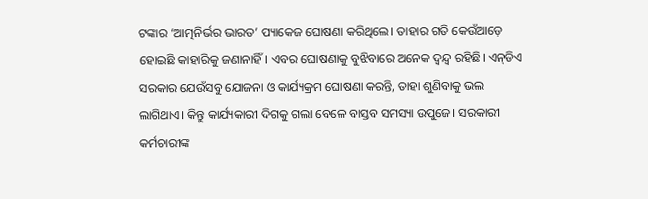ଟଙ୍କାର ‘ଆତ୍ମନିର୍ଭର ଭାରତ’ ପ୍ୟାକେଜ ଘୋଷଣା କରିଥିଲେ। ତାହାର ଗତି କେଉଁଆଡ଼େ ହୋଇଛି କାହାରିକୁ ଜଣାନାହିଁ। ଏବର ଘୋଷଣାକୁ ବୁଝିବାରେ ଅନେକ ଦ୍ୱନ୍ଦ୍ୱ ରହିଛି। ଏନ୍‌ଡିଏ ସରକାର ଯେଉଁସବୁ ଯୋଜନା ଓ କାର୍ଯ୍ୟକ୍ରମ ଘୋଷଣା କରନ୍ତି, ତାହା ଶୁଣିବାକୁ ଭଲ ଲାଗିଥାଏ। କିନ୍ତୁ କାର୍ଯ୍ୟକାରୀ ଦିଗକୁ ଗଲା ବେଳେ ବାସ୍ତବ ସମସ୍ୟା ଉପୁଜେ। ସରକାରୀ କର୍ମଚାରୀଙ୍କ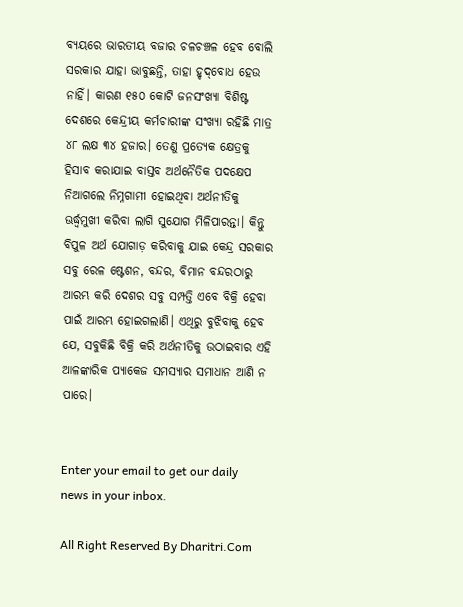ବ୍ୟୟରେ ଭାରତୀୟ ବଜାର ଚଳଚଞ୍ଚଳ ହେବ ବୋଲି ସରକାର ଯାହା ଭାବୁଛନ୍ତି, ତାହା ହୃଦ୍‌ବୋଧ ହେଉ ନାହିଁ। କାରଣ ୧୫୦ କୋଟି ଜନସଂଖ୍ୟା ବିଶିଷ୍ଟ ଦେଶରେ କେନ୍ଦ୍ରୀୟ କର୍ମଚାରୀଙ୍କ ସଂଖ୍ୟା ରହିଛି ମାତ୍ର ୪୮ ଲକ୍ଷ ୩୪ ହଜାର। ତେଣୁ ପ୍ରତ୍ୟେକ କ୍ଷେତ୍ରକୁ ହିସାବ କରାଯାଇ ବାସ୍ତବ ଅର୍ଥନୈତିକ ପଦକ୍ଷେପ ନିଆଗଲେ ନିମ୍ନଗାମୀ ହୋଇଥିବା ଅର୍ଥନୀତିକୁ ଊର୍ଦ୍ଧ୍ୱମୁଖୀ କରିବା ଲାଗି ସୁଯୋଗ ମିଳିପାରନ୍ତା। କିନ୍ତୁ ବିପୁଳ ଅର୍ଥ ଯୋଗାଡ଼ କରିବାକୁ ଯାଇ କେନ୍ଦ୍ର ସରକାର ସବୁ ରେଳ ଷ୍ଟେଶନ, ବନ୍ଦର, ବିମାନ ବନ୍ଦରଠାରୁ ଆରମ୍ଭ କରି ଦେଶର ସବୁ ସମ୍ପତ୍ତି ଏବେ ବିକ୍ରି ହେବା ପାଇଁ ଆରମ୍ଭ ହୋଇଗଲାଣି। ଏଥିରୁ ବୁଝିବାକୁ ହେବ ଯେ, ସବୁକିଛି ବିକ୍ରି କରି ଅର୍ଥନୀତିକୁ ଉଠାଇବାର ଏହି ଆଳଙ୍କାରିକ ପ୍ୟାକେଜ ସମସ୍ୟାର ସମାଧାନ ଆଣି ନ ପାରେ।


Enter your email to get our daily news in your inbox.

All Right Reserved By Dharitri.Com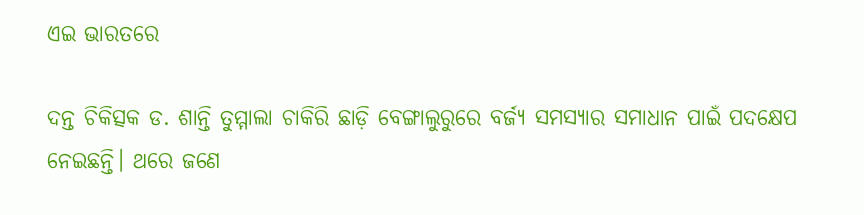ଏଇ ଭାରତରେ

ଦନ୍ତ ଚିକିତ୍ସକ ଡ. ଶାନ୍ତି ତୁମ୍ମାଲା ଚାକିରି ଛାଡ଼ି ବେଙ୍ଗାଲୁରୁରେ ବର୍ଜ୍ୟ ସମସ୍ୟାର ସମାଧାନ ପାଇଁ ପଦକ୍ଷେପ ନେଇଛନ୍ତି। ଥରେ ଜଣେ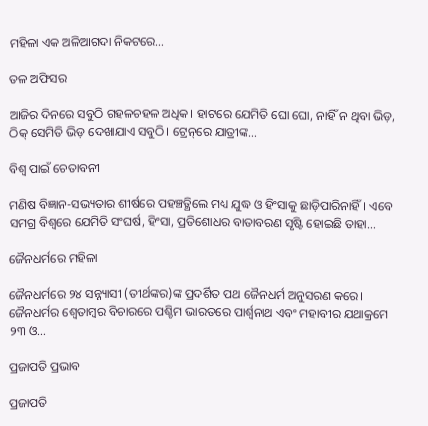ମହିଳା ଏକ ଅଳିଆଗଦା ନିକଟରେ…

ତଳ ଅଫିସର

ଆଜିର ଦିନରେ ସବୁଠି ଗହଳଚହଳ ଅଧିକ। ହାଟରେ ଯେମିତି ଘୋ ଘୋ, ନାହିଁ ନ ଥିବା ଭିଡ଼, ଠିକ୍‌ ସେମିତି ଭିଡ଼ ଦେଖାଯାଏ ସବୁଠି। ଟ୍ରେନ୍‌ରେ ଯାତ୍ରୀଙ୍କ…

ବିଶ୍ୱ ପାଇଁ ଚେତାବନୀ

ମଣିଷ ବିଜ୍ଞାନ-ସଭ୍ୟତାର ଶୀର୍ଷରେ ପହଞ୍ଚତ୍ଥିଲେ ମଧ୍ୟ ଯୁଦ୍ଧ ଓ ହିଂସାକୁ ଛାଡ଼ିପାରିନାହିଁ। ଏବେ ସମଗ୍ର ବିଶ୍ୱରେ ଯେମିତି ସଂଘର୍ଷ, ହିଂସା, ପ୍ରତିଶୋଧର ବାତାବରଣ ସୃଷ୍ଟି ହୋଇଛି ତାହା…

ଜୈନଧର୍ମରେ ମହିଳା

ଜୈନଧର୍ମରେ ୨୪ ସନ୍ନ୍ୟାସୀ (ତୀର୍ଥଙ୍କର)ଙ୍କ ପ୍ରଦର୍ଶିତ ପଥ ଜୈନଧର୍ମ ଅନୁସରଣ କରେ। ଜୈନଧର୍ମର ଶ୍ୱେତାମ୍ବର ବିଚାରରେ ପଶ୍ଚିମ ଭାରତରେ ପାର୍ଶ୍ୱନାଥ ଏବଂ ମହାବୀର ଯଥାକ୍ରମେ ୨୩ ଓ…

ପ୍ରଜାପତି ପ୍ରଭାବ

ପ୍ରଜାପତି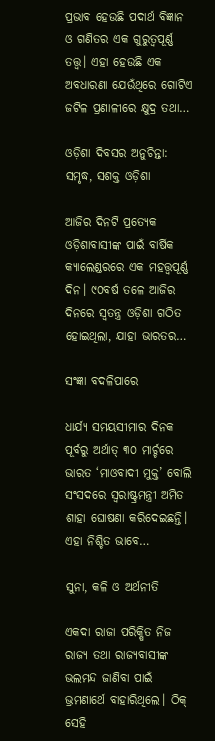ପ୍ରଭାବ ହେଉଛି ପଦାର୍ଥ ବିଜ୍ଞାନ ଓ ଗଣିତର ଏକ ଗୁରୁତ୍ୱପୂର୍ଣ୍ଣ ତତ୍ତ୍ୱ। ଏହା ହେଉଛି ଏକ ଅବଧାରଣା ଯେଉଁଥିରେ ଗୋଟିଏ ଜଟିଳ ପ୍ରଣାଳୀରେ କ୍ଷୁଦ୍ର ତଥା…

ଓଡ଼ିଶା ଦିବସର ଅନୁଚିନ୍ତା: ସମୃଦ୍ଧ, ସଶକ୍ତ ଓଡ଼ିଶା

ଆଜିର ଦିନଟି ପ୍ରତ୍ୟେକ ଓଡ଼ିଶାବାସୀଙ୍କ ପାଇଁ ବାର୍ଷିକ କ୍ୟାଲେଣ୍ଡରରେ ଏକ ମହତ୍ତ୍ୱପୂର୍ଣ୍ଣ ଦିନ। ୯୦ବର୍ଷ ତଳେ ଆଜିର ଦିନରେ ସ୍ବତନ୍ତ୍ର ଓଡ଼ିଶା ଗଠିତ ହୋଇଥିଲା, ଯାହା ଭାରତର…

ସଂଜ୍ଞା ବଦଳିପାରେ

ଧାର୍ଯ୍ୟ ସମୟସୀମାର ଦିନକ ପୂର୍ବରୁ ଅର୍ଥାତ୍‌ ୩୦ ମାର୍ଚ୍ଚରେ ଭାରତ ‘ମାଓବାଦୀ ମୁକ୍ତ’ ବୋଲି ସଂସଦରେ ସ୍ବରାଷ୍ଟ୍ରମନ୍ତ୍ରୀ ଅମିତ ଶାହା ଘୋଷଣା କରିଦେଇଛନ୍ତି। ଏହା ନିଶ୍ଚିତ ଭାବେ…

ସୁନା, କଳି ଓ ଅର୍ଥନୀତି

ଏକଦା ରାଜା ପରିକ୍ଷିତ ନିଜ ରାଜ୍ୟ ତଥା ରାଜ୍ୟବାସୀଙ୍କ ଭଲମନ୍ଦ ଜାଣିବା ପାଇଁ ଭ୍ରମଣାର୍ଥେ ବାହାରିଥିଲେ। ଠିକ୍‌ ସେହି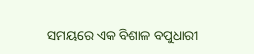ସମୟରେ ଏକ ବିଶାଳ ବପୁଧାରୀ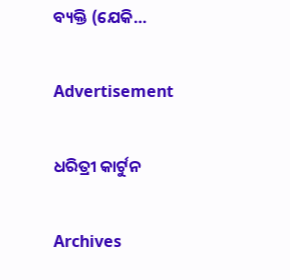ବ୍ୟକ୍ତି (ଯେକି…

Advertisement

ଧରିତ୍ରୀ କାର୍ଟୁନ

Archives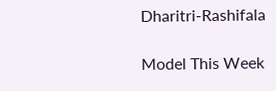Dharitri-Rashifala

Model This Week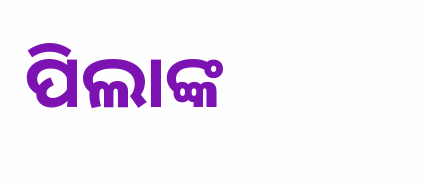ପିଲାଙ୍କ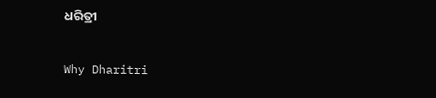ଧରିତ୍ରୀ

Why Dharitri